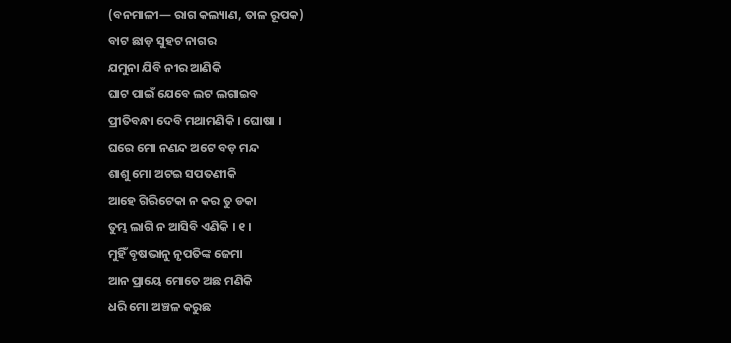(ବନମାଳୀ— ରାଗ କଲ୍ୟାଣ, ତାଳ ରୂପକ)
ବାଟ ଛାଡ଼ ସୁହଟ ନାଗର
ଯମୁନା ଯିବି ନୀର ଆଣିକି
ଘାଟ ପାଇଁ ଯେବେ ଲଟ ଲଗାଇବ
ପ୍ରୀତିବନ୍ଧା ଦେବି ମଥାମଣିକି । ଘୋଷା ।
ଘରେ ମୋ ନଣନ୍ଦ ଅଟେ ବଡ଼ ମନ୍ଦ
ଶାଶୁ ମୋ ଅଟଇ ସପତଣୀକି
ଆହେ ଗିରିଟେକା ନ କର ତୁ ଡକା
ତୁମ୍ଭ ଲାଗି ନ ଆସିବି ଏଣିକି । ୧ ।
ମୁହିଁ ବୃଷଭାନୁ ନୃପତିଙ୍କ ଜେମା
ଆନ ପ୍ରାୟେ ମୋତେ ଅଛ ମଣିକି
ଧରି ମୋ ଅଞ୍ଚଳ କରୁଛ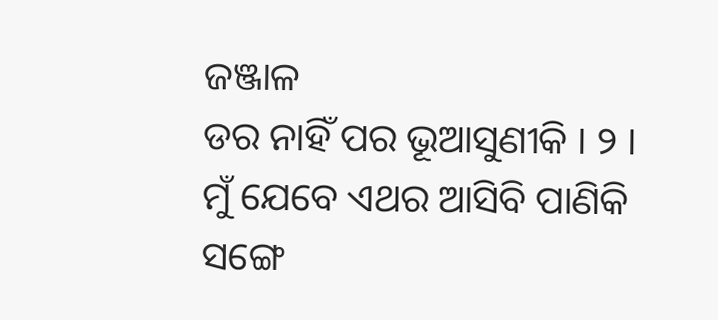ଜଞ୍ଜାଳ
ଡର ନାହିଁ ପର ଭୂଆସୁଣୀକି । ୨ ।
ମୁଁ ଯେବେ ଏଥର ଆସିବି ପାଣିକି
ସଙ୍ଗେ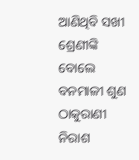ଆଣିଥିବି ସଖୀ ଶ୍ରେଣୀଙ୍କି
ବୋଲେ ବନମାଳୀ ଶୁଣ ଠାକୁରାଣୀ
ନିରାଶ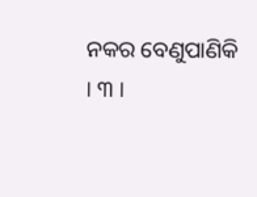ନକର ବେଣୁପାଣିକି । ୩ ।